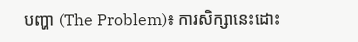បញ្ហា (The Problem)៖ ការសិក្សានេះដោះ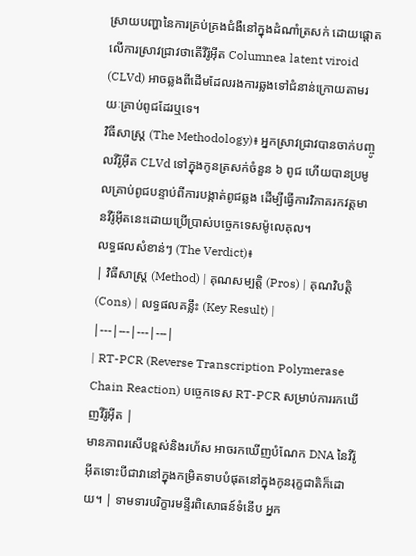ស្រាយបញ្ហានៃការគ្រប់គ្រងជំងឺនៅក្នុងដំណាំត្រសក់ ដោយផ្តោតលើការស្រាវជ្រាវថាតើវីរ៉ូអ៊ីត Columnea latent viroid (CLVd) អាចឆ្លងពីដើមដែលរងការឆ្លងទៅជំនាន់ក្រោយតាមរយៈគ្រាប់ពូជដែរឬទេ។
វិធីសាស្ត្រ (The Methodology)៖ អ្នកស្រាវជ្រាវបានចាក់បញ្ចូលវីរ៉ូអ៊ីត CLVd ទៅក្នុងកូនត្រសក់ចំនួន ៦ ពូជ ហើយបានប្រមូលគ្រាប់ពូជបន្ទាប់ពីការបង្កាត់ពូជឆ្លង ដើម្បីធ្វើការវិភាគរកវត្តមានវីរ៉ូអ៊ីតនេះដោយប្រើប្រាស់បច្ចេកទេសម៉ូលេគុល។
លទ្ធផលសំខាន់ៗ (The Verdict)៖
| វិធីសាស្ត្រ (Method) | គុណសម្បត្តិ (Pros) | គុណវិបត្តិ (Cons) | លទ្ធផលគន្លឹះ (Key Result) |
|---|---|---|---|
| RT-PCR (Reverse Transcription Polymerase Chain Reaction) បច្ចេកទេស RT-PCR សម្រាប់ការរកឃើញវីរ៉ូអ៊ីត |
មានភាពរសើបខ្ពស់និងរហ័ស អាចរកឃើញបំណែក DNA នៃវីរ៉ូអ៊ីតទោះបីជាវានៅក្នុងកម្រិតទាបបំផុតនៅក្នុងកូនរុក្ខជាតិក៏ដោយ។ | ទាមទារបរិក្ខារមន្ទីរពិសោធន៍ទំនើប អ្នក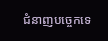ជំនាញបច្ចេកទេ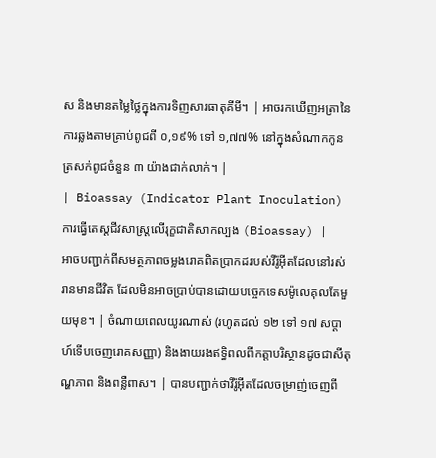ស និងមានតម្លៃថ្លៃក្នុងការទិញសារធាតុគីមី។ | អាចរកឃើញអត្រានៃការឆ្លងតាមគ្រាប់ពូជពី ០,១៩% ទៅ ១,៧៧% នៅក្នុងសំណាកកូនត្រសក់ពូជចំនួន ៣ យ៉ាងជាក់លាក់។ |
| Bioassay (Indicator Plant Inoculation) ការធ្វើតេស្តជីវសាស្ត្រលើរុក្ខជាតិសាកល្បង (Bioassay) |
អាចបញ្ជាក់ពីសមត្ថភាពចម្លងរោគពិតប្រាកដរបស់វីរ៉ូអ៊ីតដែលនៅរស់រានមានជីវិត ដែលមិនអាចប្រាប់បានដោយបច្ចេកទេសម៉ូលេគុលតែមួយមុខ។ | ចំណាយពេលយូរណាស់ (រហូតដល់ ១២ ទៅ ១៧ សប្តាហ៍ទើបចេញរោគសញ្ញា) និងងាយរងឥទ្ធិពលពីកត្តាបរិស្ថានដូចជាសីតុណ្ហភាព និងពន្លឺពាស។ | បានបញ្ជាក់ថាវីរ៉ូអ៊ីតដែលចម្រាញ់ចេញពី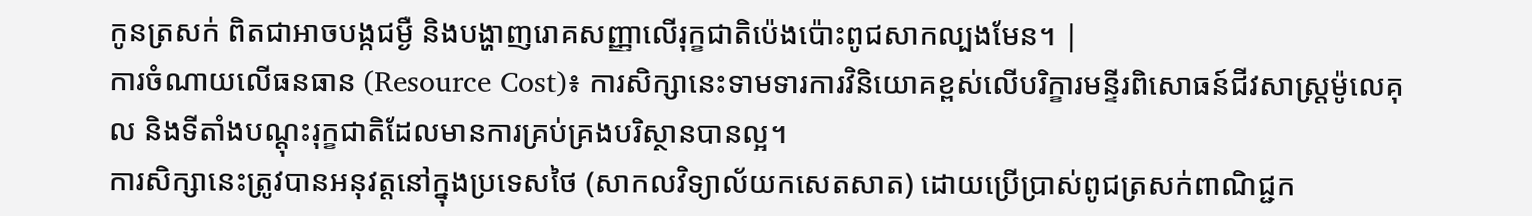កូនត្រសក់ ពិតជាអាចបង្កជម្ងឺ និងបង្ហាញរោគសញ្ញាលើរុក្ខជាតិប៉េងប៉ោះពូជសាកល្បងមែន។ |
ការចំណាយលើធនធាន (Resource Cost)៖ ការសិក្សានេះទាមទារការវិនិយោគខ្ពស់លើបរិក្ខារមន្ទីរពិសោធន៍ជីវសាស្ត្រម៉ូលេគុល និងទីតាំងបណ្តុះរុក្ខជាតិដែលមានការគ្រប់គ្រងបរិស្ថានបានល្អ។
ការសិក្សានេះត្រូវបានអនុវត្តនៅក្នុងប្រទេសថៃ (សាកលវិទ្យាល័យកសេតសាត) ដោយប្រើប្រាស់ពូជត្រសក់ពាណិជ្ជក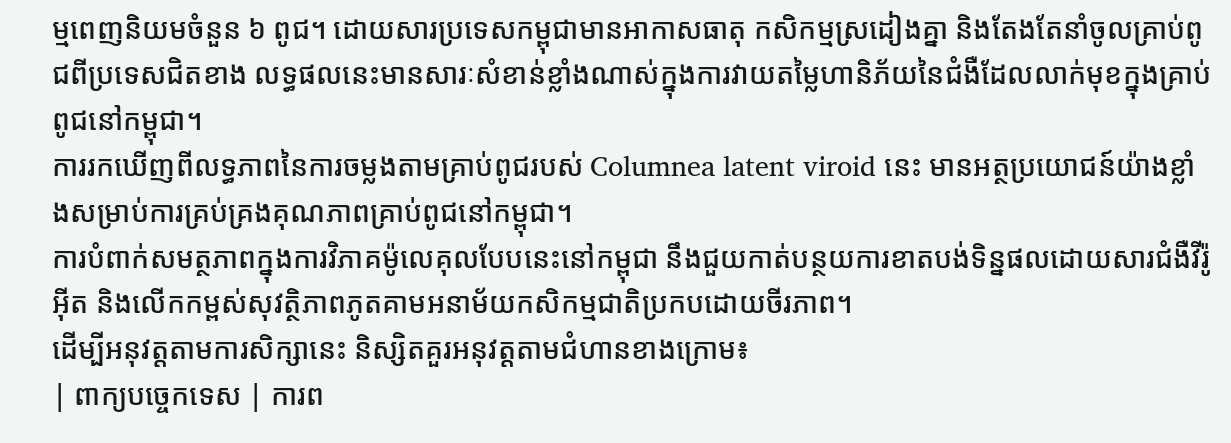ម្មពេញនិយមចំនួន ៦ ពូជ។ ដោយសារប្រទេសកម្ពុជាមានអាកាសធាតុ កសិកម្មស្រដៀងគ្នា និងតែងតែនាំចូលគ្រាប់ពូជពីប្រទេសជិតខាង លទ្ធផលនេះមានសារៈសំខាន់ខ្លាំងណាស់ក្នុងការវាយតម្លៃហានិភ័យនៃជំងឺដែលលាក់មុខក្នុងគ្រាប់ពូជនៅកម្ពុជា។
ការរកឃើញពីលទ្ធភាពនៃការចម្លងតាមគ្រាប់ពូជរបស់ Columnea latent viroid នេះ មានអត្ថប្រយោជន៍យ៉ាងខ្លាំងសម្រាប់ការគ្រប់គ្រងគុណភាពគ្រាប់ពូជនៅកម្ពុជា។
ការបំពាក់សមត្ថភាពក្នុងការវិភាគម៉ូលេគុលបែបនេះនៅកម្ពុជា នឹងជួយកាត់បន្ថយការខាតបង់ទិន្នផលដោយសារជំងឺវីរ៉ូអ៊ីត និងលើកកម្ពស់សុវត្ថិភាពភូតគាមអនាម័យកសិកម្មជាតិប្រកបដោយចីរភាព។
ដើម្បីអនុវត្តតាមការសិក្សានេះ និស្សិតគួរអនុវត្តតាមជំហានខាងក្រោម៖
| ពាក្យបច្ចេកទេស | ការព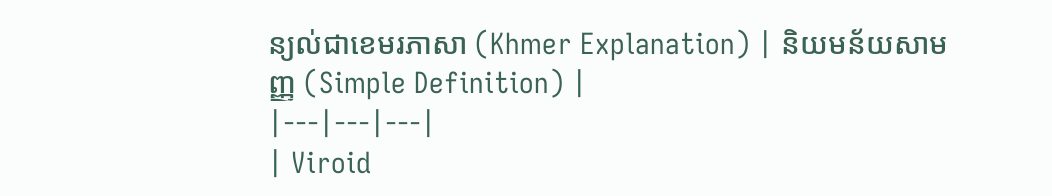ន្យល់ជាខេមរភាសា (Khmer Explanation) | និយមន័យសាមញ្ញ (Simple Definition) |
|---|---|---|
| Viroid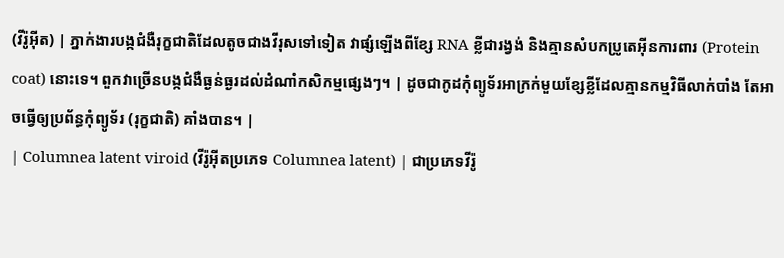(វីរ៉ូអ៊ីត) | ភ្នាក់ងារបង្កជំងឺរុក្ខជាតិដែលតូចជាងវីរុសទៅទៀត វាផ្សំឡើងពីខ្សែ RNA ខ្លីជារង្វង់ និងគ្មានសំបកប្រូតេអ៊ីនការពារ (Protein coat) នោះទេ។ ពួកវាច្រើនបង្កជំងឺធ្ងន់ធ្ងរដល់ដំណាំកសិកម្មផ្សេងៗ។ | ដូចជាកូដកុំព្យូទ័រអាក្រក់មួយខ្សែខ្លីដែលគ្មានកម្មវិធីលាក់បាំង តែអាចធ្វើឲ្យប្រព័ន្ធកុំព្យូទ័រ (រុក្ខជាតិ) គាំងបាន។ |
| Columnea latent viroid (វីរ៉ូអ៊ីតប្រភេទ Columnea latent) | ជាប្រភេទវីរ៉ូ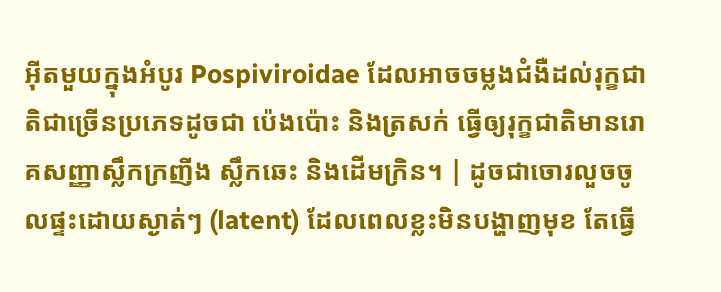អ៊ីតមួយក្នុងអំបូរ Pospiviroidae ដែលអាចចម្លងជំងឺដល់រុក្ខជាតិជាច្រើនប្រភេទដូចជា ប៉េងប៉ោះ និងត្រសក់ ធ្វើឲ្យរុក្ខជាតិមានរោគសញ្ញាស្លឹកក្រញីង ស្លឹកឆេះ និងដើមក្រិន។ | ដូចជាចោរលួចចូលផ្ទះដោយស្ងាត់ៗ (latent) ដែលពេលខ្លះមិនបង្ហាញមុខ តែធ្វើ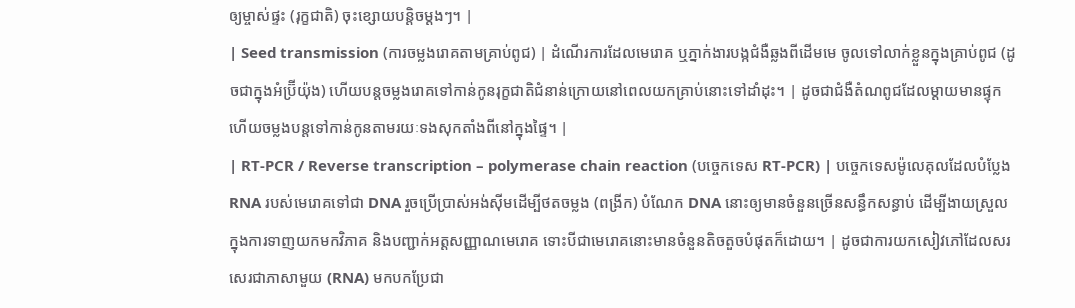ឲ្យម្ចាស់ផ្ទះ (រុក្ខជាតិ) ចុះខ្សោយបន្តិចម្តងៗ។ |
| Seed transmission (ការចម្លងរោគតាមគ្រាប់ពូជ) | ដំណើរការដែលមេរោគ ឬភ្នាក់ងារបង្កជំងឺឆ្លងពីដើមមេ ចូលទៅលាក់ខ្លួនក្នុងគ្រាប់ពូជ (ដូចជាក្នុងអំប្រ៊ីយ៉ុង) ហើយបន្តចម្លងរោគទៅកាន់កូនរុក្ខជាតិជំនាន់ក្រោយនៅពេលយកគ្រាប់នោះទៅដាំដុះ។ | ដូចជាជំងឺតំណពូជដែលម្តាយមានផ្ទុក ហើយចម្លងបន្តទៅកាន់កូនតាមរយៈទងសុកតាំងពីនៅក្នុងផ្ទៃ។ |
| RT-PCR / Reverse transcription – polymerase chain reaction (បច្ចេកទេស RT-PCR) | បច្ចេកទេសម៉ូលេគុលដែលបំប្លែង RNA របស់មេរោគទៅជា DNA រួចប្រើប្រាស់អង់ស៊ីមដើម្បីថតចម្លង (ពង្រីក) បំណែក DNA នោះឲ្យមានចំនួនច្រើនសន្ធឹកសន្ធាប់ ដើម្បីងាយស្រួលក្នុងការទាញយកមកវិភាគ និងបញ្ជាក់អត្តសញ្ញាណមេរោគ ទោះបីជាមេរោគនោះមានចំនួនតិចតួចបំផុតក៏ដោយ។ | ដូចជាការយកសៀវភៅដែលសរសេរជាភាសាមួយ (RNA) មកបកប្រែជា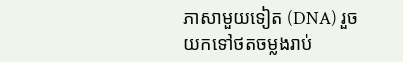ភាសាមួយទៀត (DNA) រួចយកទៅថតចម្លងរាប់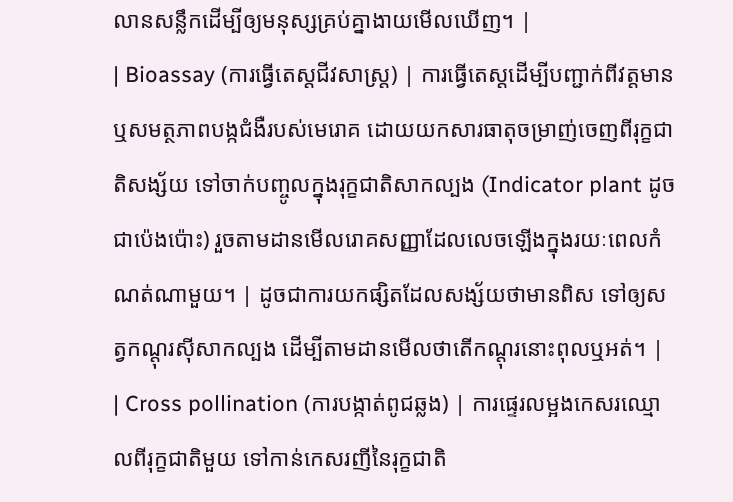លានសន្លឹកដើម្បីឲ្យមនុស្សគ្រប់គ្នាងាយមើលឃើញ។ |
| Bioassay (ការធ្វើតេស្តជីវសាស្ត្រ) | ការធ្វើតេស្តដើម្បីបញ្ជាក់ពីវត្តមាន ឬសមត្ថភាពបង្កជំងឺរបស់មេរោគ ដោយយកសារធាតុចម្រាញ់ចេញពីរុក្ខជាតិសង្ស័យ ទៅចាក់បញ្ចូលក្នុងរុក្ខជាតិសាកល្បង (Indicator plant ដូចជាប៉េងប៉ោះ) រួចតាមដានមើលរោគសញ្ញាដែលលេចឡើងក្នុងរយៈពេលកំណត់ណាមួយ។ | ដូចជាការយកផ្សិតដែលសង្ស័យថាមានពិស ទៅឲ្យសត្វកណ្តុរស៊ីសាកល្បង ដើម្បីតាមដានមើលថាតើកណ្តុរនោះពុលឬអត់។ |
| Cross pollination (ការបង្កាត់ពូជឆ្លង) | ការផ្ទេរលម្អងកេសរឈ្មោលពីរុក្ខជាតិមួយ ទៅកាន់កេសរញីនៃរុក្ខជាតិ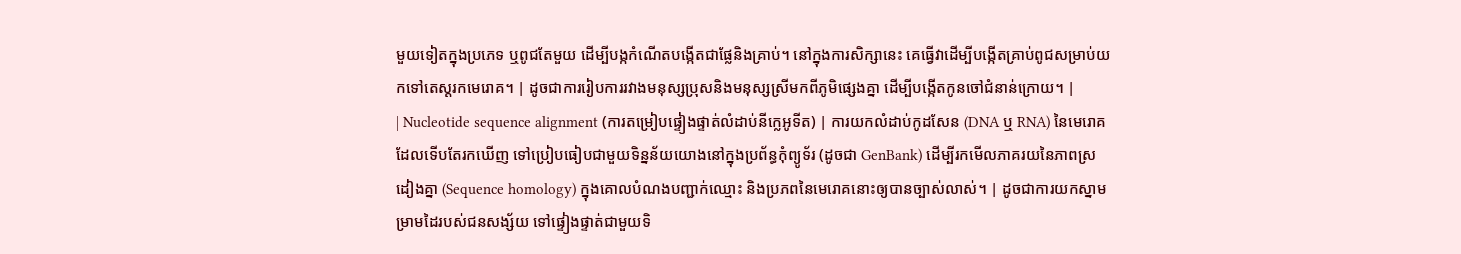មួយទៀតក្នុងប្រភេទ ឬពូជតែមួយ ដើម្បីបង្កកំណើតបង្កើតជាផ្លែនិងគ្រាប់។ នៅក្នុងការសិក្សានេះ គេធ្វើវាដើម្បីបង្កើតគ្រាប់ពូជសម្រាប់យកទៅតេស្តរកមេរោគ។ | ដូចជាការរៀបការរវាងមនុស្សប្រុសនិងមនុស្សស្រីមកពីភូមិផ្សេងគ្នា ដើម្បីបង្កើតកូនចៅជំនាន់ក្រោយ។ |
| Nucleotide sequence alignment (ការតម្រៀបផ្ទៀងផ្ទាត់លំដាប់នីក្លេអូទីត) | ការយកលំដាប់កូដសែន (DNA ឬ RNA) នៃមេរោគដែលទើបតែរកឃើញ ទៅប្រៀបធៀបជាមួយទិន្នន័យយោងនៅក្នុងប្រព័ន្ធកុំព្យូទ័រ (ដូចជា GenBank) ដើម្បីរកមើលភាគរយនៃភាពស្រដៀងគ្នា (Sequence homology) ក្នុងគោលបំណងបញ្ជាក់ឈ្មោះ និងប្រភពនៃមេរោគនោះឲ្យបានច្បាស់លាស់។ | ដូចជាការយកស្នាមម្រាមដៃរបស់ជនសង្ស័យ ទៅផ្ទៀងផ្ទាត់ជាមួយទិ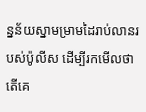ន្នន័យស្នាមម្រាមដៃរាប់លានរបស់ប៉ូលីស ដើម្បីរកមើលថាតើគេ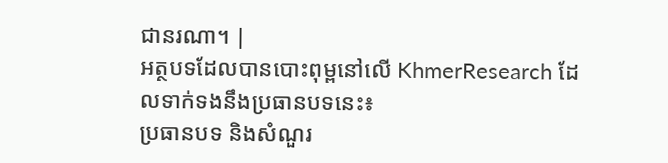ជានរណា។ |
អត្ថបទដែលបានបោះពុម្ពនៅលើ KhmerResearch ដែលទាក់ទងនឹងប្រធានបទនេះ៖
ប្រធានបទ និងសំណួរ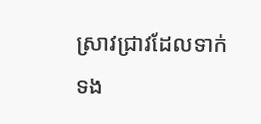ស្រាវជ្រាវដែលទាក់ទង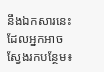នឹងឯកសារនេះ ដែលអ្នកអាចស្វែងរកបន្ថែម៖